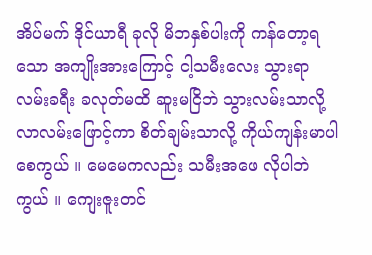အိပ်မက် ဒိုင်ယာရီ ခုလို မိဘနှစ်ပါးကို ကန်တော့ရသော အကျိုးအားကြောင့် ငါ့သမီးလေး သွားရာလမ်းခရီး ခလုတ်မထိ ဆူးမငြိဘဲ သွားလမ်းသာလို့ လာလမ်းဖြောင့်ကာ စိတ်ချမ်းသာလို့ ကိုယ်ကျန်းမာပါစေကွယ် ။ မေမေကလည်း သမီးအဖေ လိုပါဘဲကွယ် ။ ကျေးဇူးတင်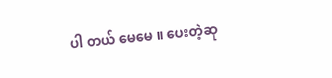ပါ တယ် မေမေ ။ ပေးတဲ့ဆု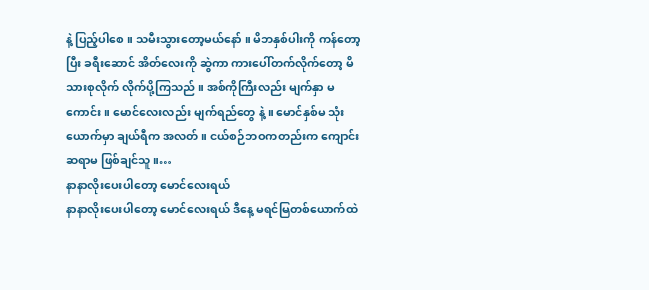နဲ့ ပြည့်ပါစေ ။ သမီးသွားတော့မယ်နော် ။ မိဘနှစ်ပါးကို ကန်တော့ပြီး ခရီးဆောင် အိတ်လေးကို ဆွဲကာ ကားပေါ်တက်လိုက်တော့ မိသားစုလိုက် လိုက်ပို့ကြသည် ။ အစ်ကိုကြီးလည်း မျက်နှာ မကောင်း ။ မောင်လေးလည်း မျက်ရည်တွေ နဲ့ ။ မောင်နှစ်မ သုံးယောက်မှာ ချယ်ရီက အလတ် ။ ငယ်စဉ်ဘဝကတည်းက ကျောင်းဆရာမ ဖြစ်ချင်သူ ။…
နာနာလိုးပေးပါတော့ မောင်လေးရယ်
နာနာလိုးပေးပါတော့ မောင်လေးရယ် ဒီနေ့ မရင်မြတစ်ယောက်ထဲ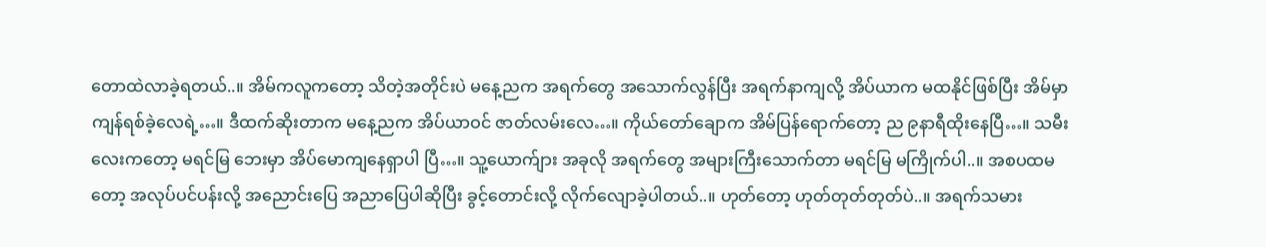တောထဲလာခဲ့ရတယ်..။ အိမ်ကလူကတော့ သိတဲ့အတိုင်းပဲ မနေ့ညက အရက်တွေ အသောက်လွန်ပြီး အရက်နာကျလို့ အိပ်ယာက မထနိုင်ဖြစ်ပြီး အိမ်မှာ ကျန်ရစ်ခဲ့လေရဲ့…။ ဒီထက်ဆိုးတာက မနေ့ညက အိပ်ယာဝင် ဇာတ်လမ်းလေ…။ ကိုယ်တော်ချောက အိမ်ပြန်ရောက်တော့ ည ၉နာရီထိုးနေပြီ…။ သမီးလေးကတော့ မရင်မြ ဘေးမှာ အိပ်မောကျနေရှာပါ ပြီ…။ သူ့ယောက်ျား အခုလို အရက်တွေ အများကြီးသောက်တာ မရင်မြ မကြိုက်ပါ..။ အစပထမတော့ အလုပ်ပင်ပန်းလို့ အညောင်းပြေ အညာပြေပါဆိုပြီး ခွင့်တောင်းလို့ လိုက်လျောခဲ့ပါတယ်..။ ဟုတ်တော့ ဟုတ်တုတ်တုတ်ပဲ..။ အရက်သမား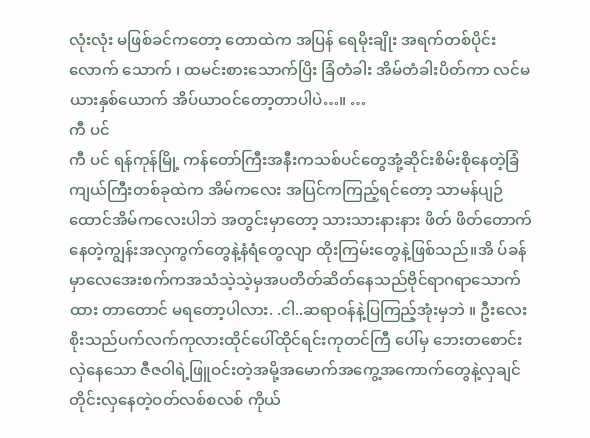လုံးလုံး မဖြစ်ခင်ကတော့ တောထဲက အပြန် ရေမိုးချိုး အရက်တစ်ပိုင်းလောက် သောက် ၊ ထမင်းစားသောက်ပြိး ခြံတံခါး အိမ်တံခါးပိတ်ကာ လင်မယားနှစ်ယောက် အိပ်ယာဝင်တော့တာပါပဲ…။ …
ကီ ပင်
ကီ ပင် ရန်ကုန်မြို့ ကန်တော်ကြီးအနီးကသစ်ပင်တွေအုံ့ဆိုင်းစိမ်းစိုနေတဲ့ခြံကျယ်ကြီးတစ်ခုထဲက အိမ်ကလေး အပြင်ကကြည့်ရင်တော့ သာမန်ပျဉ်ထောင်အိမ်ကလေးပါဘဲ အတွင်းမှာတော့ သားသားနားနား ဖိတ် ဖိတ်တောက်နေတဲ့ကျွန်းအလှကွက်တွေနဲ့နံရံတွေလျာ ထိုးကြမ်းတွေနဲ့ဖြစ်သည်။အိ ပ်ခန် မှာလေအေးစက်ကအသံသဲ့သဲ့မှအပတိတ်ဆိတ်နေသည်ဗိုင်ရာဂရာသောက်ထား တာတောင် မရတော့ပါလား. .ငါ..ဆရာဝန်နဲ့ပြကြည့်အုံးမှဘဲ ။ ဦးလေးစိုးသည်ပက်လက်ကုလားထိုင်ပေါ်ထိုင်ရင်းကုတင်ကြီ ပေါ်မှ ဘေးတစောင်းလှဲနေသော ဇီဇဝါရဲ့ဖြူဝင်းတဲ့အမို့အမောက်အကွေ့အကောက်တွေနဲ့လှချင်တိုင်းလှနေတဲ့ဝတ်လစ်စလစ် ကိုယ်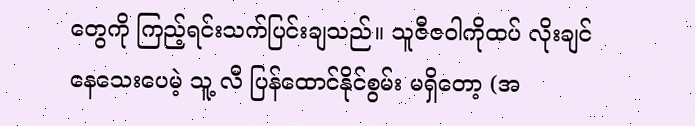တွေကို ကြည့်ရင်းသက်ပြင်းချသည်။ သူဇီဇဝါကိုထပ် လိုးချင်နေသေးပေမဲ့ သူ့ လီ ပြန်ထောင်နိုင်စွမ်း မရှိတော့ (အ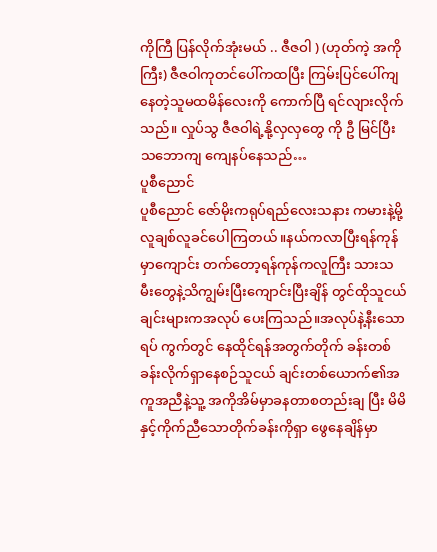ကိုကြီ ပြန်လိုက်အုံးမယ် .. ဇီဇဝါ ) (ဟုတ်ကဲ့ အကိုကြီး) ဇီဇဝါကုတင်ပေါ်ကထပြီး ကြမ်းပြင်ပေါ်ကျနေတဲ့သူမထမိန်လေးကို ကောက်ပြီ ရင်လျားလိုက်သည်။ လှုပ်သွ ဇီဇဝါရဲ့နို့လှလှတွေ ကို ဦ မြင်ပြီးသဘောကျ ကျေနပ်နေသည်…
ပူစီညောင်
ပူစီညောင် ဇော်မိုးကရုပ်ရည်လေးသနား ကမားနဲ့မို့လူချစ်လူခင်ပေါကြတယ်။နယ်ကလာပြီးရန်ကုန်မှာကျောင်း တက်တော့ရန်ကုန်ကလူကြီး သားသ မီးတွေနဲ့သိကျွမ်းပြီးကျောင်းပြီးချိန် တွင်ထိုသူငယ်ချင်းများကအလုပ် ပေးကြသည်။အလုပ်နဲ့နီးသောရပ် ကွက်တွင် နေထိုင်ရန်အတွက်တိုက် ခန်းတစ်ခန်းလိုက်ရှာနေစဉ်သူငယ် ချင်းတစ်ယောက်၏အကူအညီနဲ့သူ့ အကိုအိမ်မှာခနတာစတည်းချ ပြီး မိမိနှင့်ကိုက်ညီသောတိုက်ခန်းကိုရှာ ဖွေနေချိန်မှာ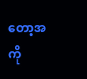တော့အကို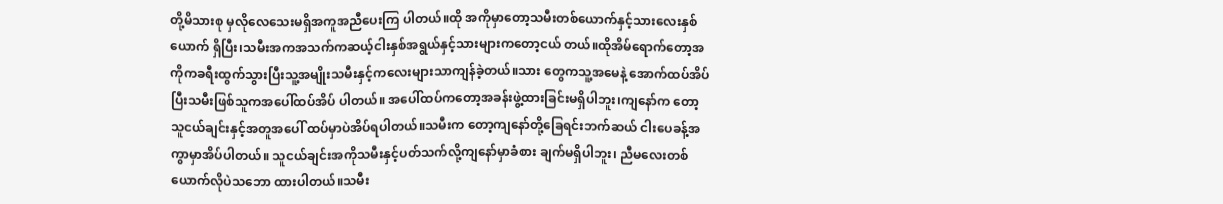တို့မိသားစု မှလိုလေသေးမရှိအကူအညီပေးကြ ပါတယ်။ထို အကိုမှာတော့သမီးတစ်ယောက်နှင့်သားလေးနှစ်ယောက် ရှိပြီး၊သမီးအကအသက်ကဆယ့်ငါးနှစ်အရွယ်နှင့်သားများကတော့ငယ် တယ်။ထိုအိမ်ရောက်တော့အကိုကခရီးထွက်သွားပြီးသူ့အမျိုးသမီးနှင့်ကလေးများသာကျန်ခဲ့တယ်။သား တွေကသူ့အမေနဲ့ အောက်ထပ်အိပ် ပြီးသမီးဖြစ်သူကအပေါ်ထပ်အိပ် ပါတယ်။ အပေါ်ထပ်ကတော့အခန်းဖွဲ့ထားခြင်းမရှိပါဘူး၊ကျနော်က တော့သူငယ်ချင်းနှင့်အတူအပေါ် ထပ်မှာပဲအိပ်ရပါတယ်။သမီးက တော့ကျနော်တို့ခြေရင်းဘက်ဆယ် ငါးပေခန့်အကွာမှာအိပ်ပါတယ်။ သူငယ်ချင်းအကိုသမီးနှင့်ပတ်သက်လို့ကျနော်မှာခံစား ချက်မရှိပါဘူး၊ ညီမလေးတစ်ယောက်လိုပဲသဘော ထားပါတယ်။သမီး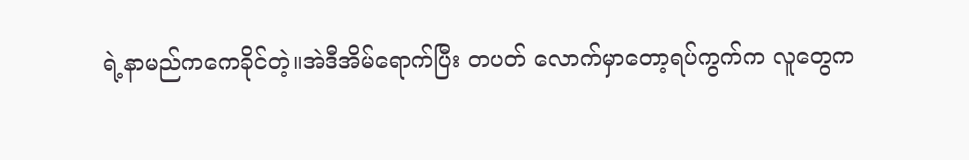ရဲ့နာမည်ကကေခိုင်တဲ့။အဲဒီအိမ်ရောက်ပြီး တပတ် လောက်မှာတော့ရပ်ကွက်က လူတွေက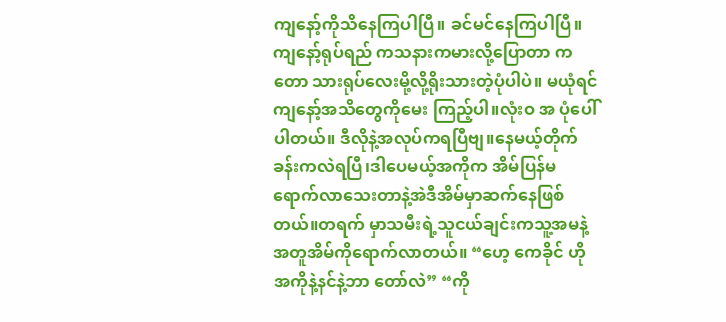ကျနော့်ကိုသိနေကြပါပြီ။ ခင်မင်နေကြပါပြီ။ကျနော့်ရုပ်ရည် ကသနားကမားလို့ပြောတာ ကတော သားရုပ်လေးမို့လို့ရိုးသားတဲ့ပုံပါပဲ။ မယုံရင်ကျနော့်အသိတွေကိုမေး ကြည့်ပါ။လုံးဝ အ ပုံပေါ်ပါတယ်။ ဒီလိုနဲ့အလုပ်ကရပြီဗျ။နေမယ့်တိုက်ခန်းကလဲရပြီ၊ဒါပေမယ့်အကိုက အိမ်ပြန်မရောက်လာသေးတာနဲ့အဲဒီအိမ်မှာဆက်နေဖြစ် တယ်။တရက် မှာသမီးရဲ့သူငယ်ချင်းကသူ့အမနဲ့အတူအိမ်ကိုရောက်လာတယ်။ “ဟေ့ ကေခိုင် ဟိုအကိုနဲ့နင်နဲ့ဘာ တော်လဲ” “ကို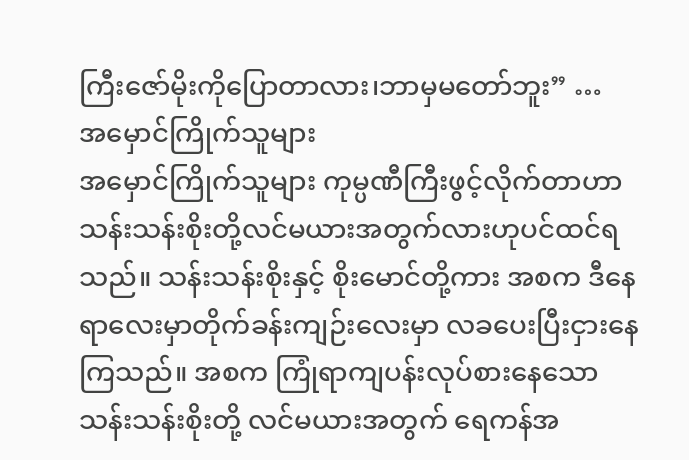ကြီးဇော်မိုးကိုပြောတာလား၊ဘာမှမတော်ဘူး” …
အမှောင်ကြိုက်သူများ
အမှောင်ကြိုက်သူများ ကုမ္ပဏီကြီးဖွင့်လိုက်တာဟာ သန်းသန်းစိုးတို့လင်မယားအတွက်လားဟုပင်ထင်ရသည်။ သန်းသန်းစိုးနှင့် စိုးမောင်တို့ကား အစက ဒီနေရာလေးမှာတိုက်ခန်းကျဉ်းလေးမှာ လခပေးပြီးငှားနေကြသည်။ အစက ကြုံရာကျပန်းလုပ်စားနေသော သန်းသန်းစိုးတို့ လင်မယားအတွက် ရေကန်အ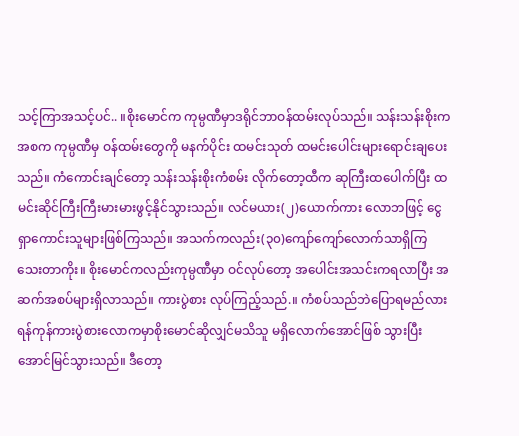သင့်ကြာအသင့်ပင်.. ။စိုးမောင်က ကုမ္ပဏီမှာဒရိုင်ဘာဝန်ထမ်းလုပ်သည်။ သန်းသန်းစိုးက အစက ကုမ္ပဏီမှ ဝန်ထမ်းတွေကို မနက်ပိုင်း ထမင်းသုတ် ထမင်းပေါင်းများရောင်းချပေးသည်။ ကံကောင်းချင်တော့ သန်းသန်းစိုးကံစမ်း လိုက်တော့ထီက ဆုကြီးထပေါက်ပြီး ထမင်းဆိုင်ကြီးကြီးမားမားဖွင့်နိုင်သွားသည်။ လင်မယား(၂)ယောက်ကား လောဘဖြင့် ငွေရှာကောင်းသူများဖြစ်ကြသည်။ အသက်ကလည်း(၃၀)ကျော်ကျော်လောက်သာရှိကြ သေးတာကိုး။ စိုးမောင်ကလည်းကုမ္ပဏီမှာ ဝင်လုပ်တော့ အပေါင်းအသင်းကရလာပြီး အဆက်အစပ်များရှိလာသည်။ ကားပွဲစား လုပ်ကြည့်သည်.။ ကံစပ်သည်ဘဲပြောရမည်လား ရန်ကုန်ကားပွဲစားလောကမှာစိုးမောင်ဆိုလျှင်မသိသူ မရှိလောက်အောင်ဖြစ် သွားပြီး အောင်မြင်သွားသည်။ ဒီတော့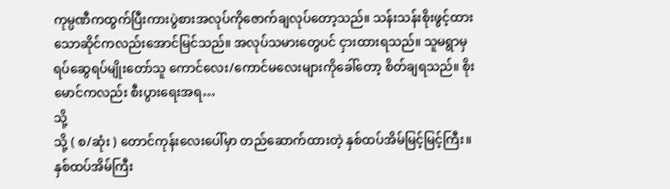ကုမ္ပဏီကထွက်ပြီးကားပွဲစားအလုပ်ကိုဇောက်ချလုပ်တော့သည်။ သန်းသန်းစိုးဖွင့်ထား သောဆိုင်ကလည်းအောင်မြင်သည်။ အလုပ်သမားတွေပင် ငှားထားရသည်။ သူမရွာမှ ရပ်ဆွေရပ်မျိုးတော်သူ ကောင်လေး/ကောင်မလေးများကိုခေါ်တော့ စိတ်ချရသည်။ စိုးမောင်ကလည်း စီးပွားရေးအရ…
သို့
သို့ ( စ/ဆုံး ) တောင်ကုန်းလေးပေါ်မှာ တည်ဆောက်ထားတဲ့ နှစ်ထပ်အိမ်မြင့်မြင့်ကြီး။ နှစ်ထပ်အိမ်ကြီး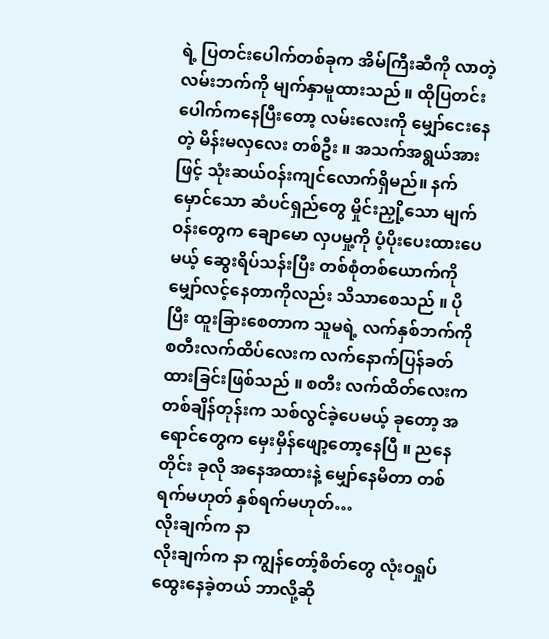ရဲ့ ပြတင်းပေါက်တစ်ခုက အိမ်ကြီးဆီကို လာတဲ့ လမ်းဘက်ကို မျက်နှာမူထားသည် ။ ထိုပြတင်းပေါက်ကနေပြီးတော့ လမ်းလေးကို မျှော်ငေးနေတဲ့ မိန်းမလှလေး တစ်ဦး ။ အသက်အရွယ်အားဖြင့် သုံးဆယ်ဝန်းကျင်လောက်ရှိမည်။ နက်မှောင်သော ဆံပင်ရှည်တွေ မှိုင်းညှို့သော မျက်ဝန်းတွေက ချောမော လှပမှု့ကို ပံ့ပိုးပေးထားပေမယ့် ဆွေးရိပ်သန်းပြီး တစ်စုံတစ်ယောက်ကို မျှော်လင့်နေတာကိုလည်း သိသာစေသည် ။ ပိုပြီး ထူးခြားစေတာက သူမရဲ့ လက်နှစ်ဘက်ကို စတီးလက်ထိပ်လေးက လက်နောက်ပြန်ခတ်ထားခြင်းဖြစ်သည် ။ စတီး လက်ထိတ်လေးက တစ်ချိန်တုန်းက သစ်လွင်ခဲ့ပေမယ့် ခုတော့ အရောင်တွေက မှေးမှိန်ဖျော့တော့နေပြီ ။ ညနေတိုင်း ခုလို အနေအထားနဲ့ မျှော်နေမိတာ တစ်ရက်မဟုတ် နှစ်ရက်မဟုတ်…
လိုးချက်က နာ
လိုးချက်က နာ ကျွန်တော့်စိတ်တွေ လုံးဝရှုပ်ထွေးနေခဲ့တယ် ဘာလို့ဆို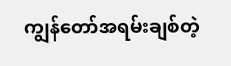ကျွန်တော်အရမ်းချစ်တဲ့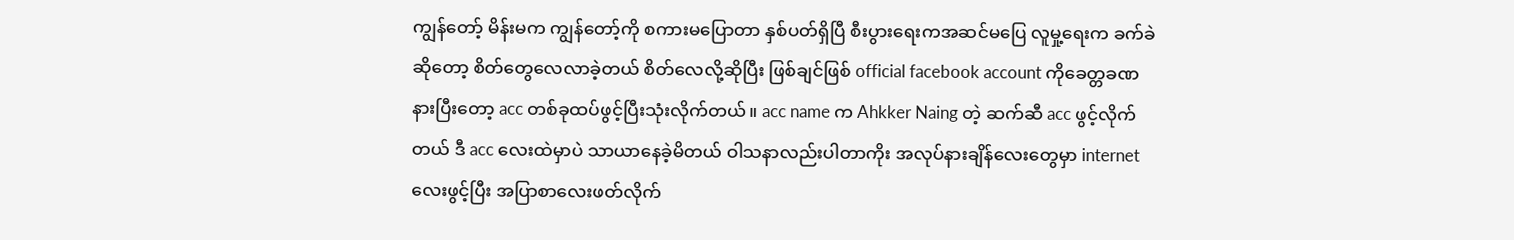ကျွန်တော့် မိန်းမက ကျွန်တော့်ကို စကားမပြောတာ နှစ်ပတ်ရှိပြီ စီးပွားရေးကအဆင်မပြေ လူမှု့ရေးက ခက်ခဲဆိုတော့ စိတ်တွေလေလာခဲ့တယ် စိတ်လေလို့ဆိုပြီး ဖြစ်ချင်ဖြစ် official facebook account ကိုခေတ္တခဏ နားပြီးတော့ acc တစ်ခုထပ်ဖွင့်ပြီးသုံးလိုက်တယ်။ acc name က Ahkker Naing တဲ့ ဆက်ဆီ acc ဖွင့်လိုက်တယ် ဒီ acc လေးထဲမှာပဲ သာယာနေခဲ့မိတယ် ဝါသနာလည်းပါတာကိုး အလုပ်နားချိန်လေးတွေမှာ internet လေးဖွင့်ပြီး အပြာစာလေးဖတ်လိုက်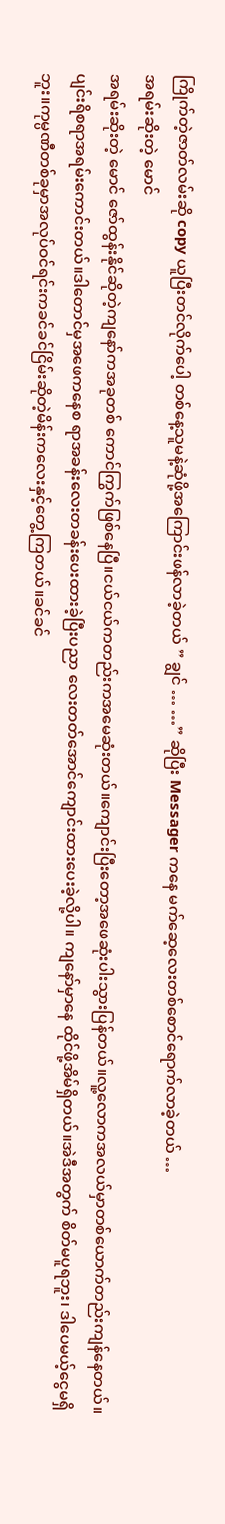ကြိုက်တဲ့ဇာတ်လမ်းဆို copy ယူပြီးတင်လိုက်ပေါ့ တစ်နေ့သူမနဲ့ဆုံဖို့အကြောင်းဖန်လာခဲ့တယ် ” ချွင် … …” ဆိုပြီး Messager ကနေ မက်ဆေ့လေးတစ်စောင်ရောက်လာခဲ့တယ် …
အရမ်းဆိုးတဲ့ မောင်
အရမ်းဆိုးတဲ့ မောင် ဇော်ထွန်းနိုင်ဆိုတဲ့ကျနော်ကအခုတစ် ကောင်ကြွက်ဖြစ်နေပြီ။ငယ်ငယ်ကတည်းကအမေဆုံးတယ်။ကျောင်းပြီးတော့အဖေဆုံးပါးသွားပြန်တယ်။လူ့လောကအလယ်မှာတစ်ယောက်တည်းကျန်နေတယ်။ပျင်းရိစရာအရမ်းကောင်းတယ်။ဒါတောင်မှအဖေကနေစ ရာအခန်းလေးတခန်းပေးထားခဲ့ပြီးပညာ လေးတတ်အောင်ကျောင်းထားပေးခဲ့လို့ပါ။ ကျနော်မှာနေ ထိုင်ဖို့အိမ်ရှိတယ်။အဲဒီအတွက် စိတ်မပူရဘူး၊ ဒါပေမယ့်ငွေမရှိဘူး။ကုမ္ပဏီတစ်ခုမှာအလုပ်ဝင်ရင်းကခင်ခင်ငြိမ်းဆိုတဲ့မိန်းကလေးနှင့်တွေ့ကြတယ်။ခင်ခင်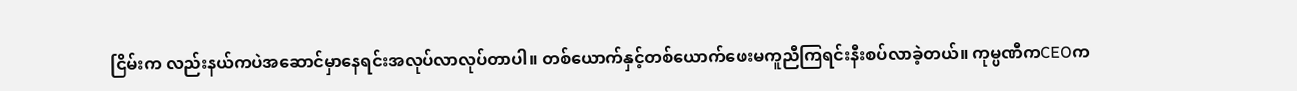ငြိမ်းက လည်းနယ်ကပဲအဆောင်မှာနေရင်းအလုပ်လာလုပ်တာပါ။ တစ်ယောက်နှင့်တစ်ယောက်ဖေးမကူညီကြရင်းနီးစပ်လာခဲ့တယ်။ ကုမ္ပဏီကCEOက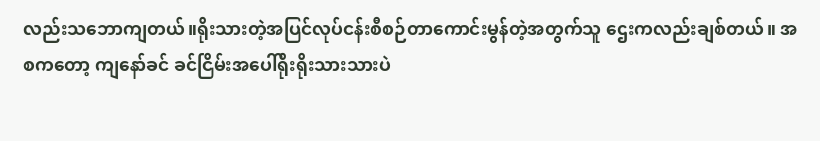လည်းသဘောကျတယ်။ရိုးသားတဲ့အပြင်လုပ်ငန်းစီစဉ်တာကောင်းမွန်တဲ့အတွက်သူ ဌေးကလည်းချစ်တယ်။ အစကတော့ ကျနော်ခင် ခင်ငြိမ်းအပေါ်ရိုးရိုးသားသားပဲ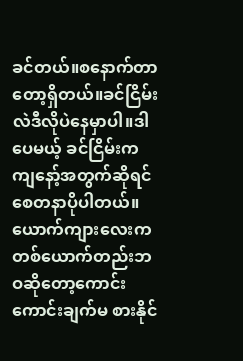ခင်တယ်။စနောက်တာတော့ရှိတယ်။ခင်ငြိမ်းလဲဒီလိုပဲနေမှာပါ။ဒါပေမယ့် ခင်ငြိမ်းကကျနော့်အတွက်ဆိုရင်စေတနာပိုပါတယ်။ယောက်ကျားလေးကတစ်ယောက်တည်းဘဝဆိုတော့ကောင်းကောင်းချက်မ စားနိုင်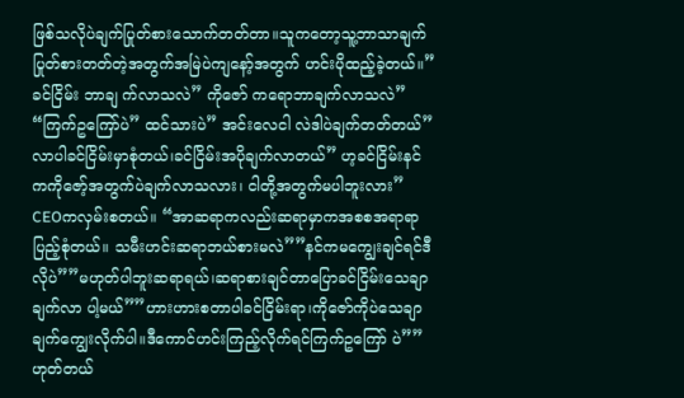ဖြစ်သလိုပဲချက်ပြုတ်စားသောက်တတ်တာ။သူကတော့သူ့ဘာသာချက်ပြုတ်စားတတ်တဲ့အတွက်အမြဲပဲကျနော့်အတွက် ဟင်းပိုထည့်ခဲ့တယ်။”ခင်ငြိမ်း ဘာချ က်လာသလဲ” ကိုဇော် ကရောဘာချက်လာသလဲ” “ကြက်ဥကြော်ပဲ” ထင်သားပဲ” အင်းလေငါ လဲဒါပဲချက်တတ်တယ်” လာပါခင်ငြိမ်းမှာစုံတယ်၊ခင်ငြိမ်းအပိုချက်လာတယ်” ဟ့ခင်ငြိမ်းနင်ကကိုဇော့်အတွက်ပဲချက်လာသလား၊ ငါတို့အတွက်မပါဘူးလား” CEOကလှမ်းစတယ်။ “အာဆရာကလည်းဆရာမှာကအစစအရာရာပြည့်စုံတယ်။ သမီးဟင်းဆရာဘယ်စားမလဲ””နင်ကမကျွေးချင်ရင်ဒီလိုပဲ””မဟုတ်ပါဘူးဆရာရယ်၊ဆရာစားချင်တာပြောခင်ငြိမ်းသေချာချက်လာ ပါ့မယ်””ဟားဟားစတာပါခင်ငြိမ်းရာ၊ကိုဇော်ကိုပဲသေချာချက်ကျွေးလိုက်ပါ။ဒီကောင်ဟင်းကြည့်လိုက်ရင်ကြက်ဥကြော် ပဲ””ဟုတ်တယ်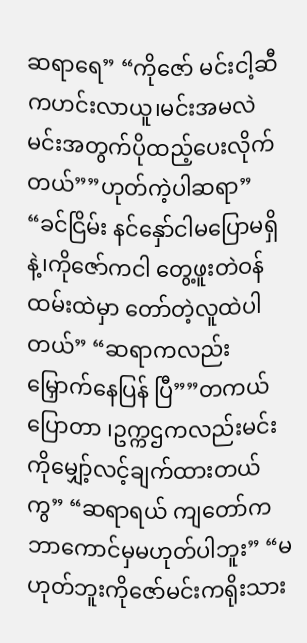ဆရာရေ” “ကိုဇော် မင်းငါ့ဆီကဟင်းလာယူ၊မင်းအမလဲ မင်းအတွက်ပိုထည့်ပေးလိုက်တယ်””ဟုတ်ကဲ့ပါဆရာ” “ခင်ငြိမ်း နင်နှော်ငါမပြောမရှိနဲ့၊ကိုဇော်ကငါ တွေ့ဖူးတဲဝန်ထမ်းထဲမှာ တော်တဲ့လူထဲပါတယ်” “ဆရာကလည်းမြှောက်နေပြန် ပြီ””တကယ်ပြောတာ ၊ဥက္ကဌကလည်းမင်းကိုမျှော့်လင့်ချက်ထားတယ်ကွ” “ဆရာရယ် ကျတော်ကဘာကောင်မှမဟုတ်ပါဘူး” “မဟုတ်ဘူးကိုဇော်မင်းကရိုးသား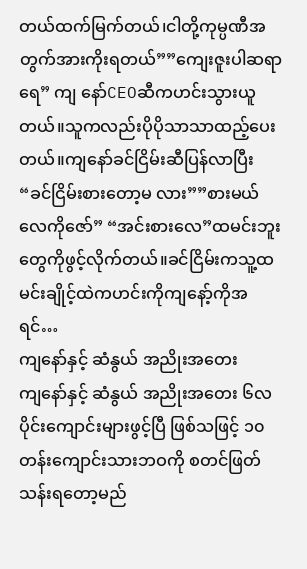တယ်ထက်မြက်တယ်၊ငါတို့ကုမ္ပဏီအတွက်အားကိုးရတယ်””ကျေးဇူးပါဆရာရေ” ကျ နော်CEOဆီကဟင်းသွားယူတယ်။သူကလည်းပိုပိုသာသာထည့်ပေးတယ်။ကျနော်ခင်ငြိမ်းဆီပြန်လာပြီး “ခင်ငြိမ်းစားတော့မ လား””စားမယ်လေကိုဇော်” “အင်းစားလေ”ထမင်းဘူးတွေကိုဖွင့်လိုက်တယ်။ခင်ငြိမ်းကသူ့ထမင်းချိုင့်ထဲကဟင်းကိုကျနော့်ကိုအ ရင်…
ကျနော်နှင့် ဆံနွယ် အညိုးအတေး
ကျနော်နှင့် ဆံနွယ် အညိုးအတေး ၆လပိုင်းကျောင်းများဖွင့်ပြီ ဖြစ်သဖြင့် ၁၀တန်းကျောင်းသားဘဝကို စတင်ဖြတ်သန်းရတော့မည်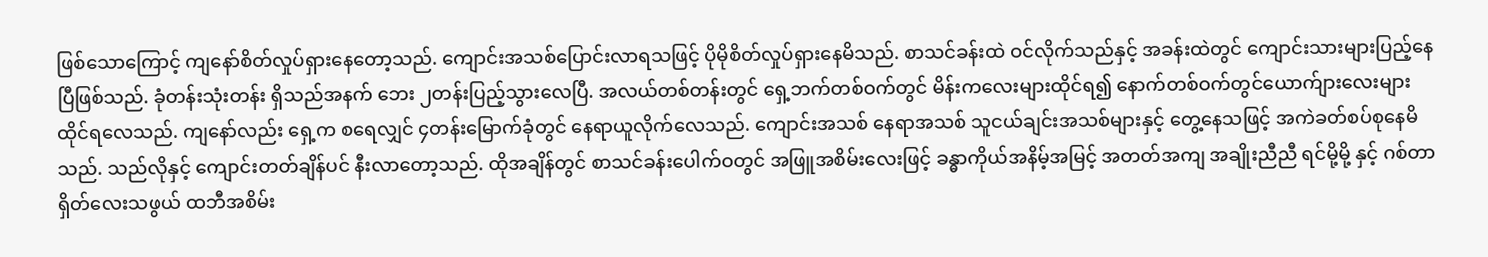ဖြစ်သောကြောင့် ကျနော်စိတ်လှုပ်ရှားနေတော့သည်. ကျောင်းအသစ်ပြောင်းလာရသဖြင့် ပိုမိုစိတ်လှုပ်ရှားနေမိသည်. စာသင်ခန်းထဲ ဝင်လိုက်သည်နှင့် အခန်းထဲတွင် ကျောင်းသားများပြည့်နေပြီဖြစ်သည်. ခုံတန်းသုံးတန်း ရှိသည်အနက် ဘေး ၂တန်းပြည့်သွားလေပြီ. အလယ်တစ်တန်းတွင် ရှေ့ဘက်တစ်ဝက်တွင် မိန်းကလေးများထိုင်ရ၍ နောက်တစ်ဝက်တွင်ယောက်ျားလေးများထိုင်ရလေသည်. ကျနော်လည်း ရှေ့က စရေလျှင် ၄တန်းမြောက်ခုံတွင် နေရာယူလိုက်လေသည်. ကျောင်းအသစ် နေရာအသစ် သူငယ်ချင်းအသစ်များနှင့် တွေ့နေသဖြင့် အကဲခတ်စပ်စုနေမိသည်. သည်လိုနှင့် ကျောင်းတတ်ချိန်ပင် နီးလာတော့သည်. ထိုအချိန်တွင် စာသင်ခန်းပေါက်ဝတွင် အဖြူအစိမ်းလေးဖြင့် ခန္ဓာကိုယ်အနိမ့်အမြင့် အတတ်အကျ အချိုးညီညီ ရင်မို့မို့ နှင့် ဂစ်တာရှိတ်လေးသဖွယ် ထဘီအစိမ်း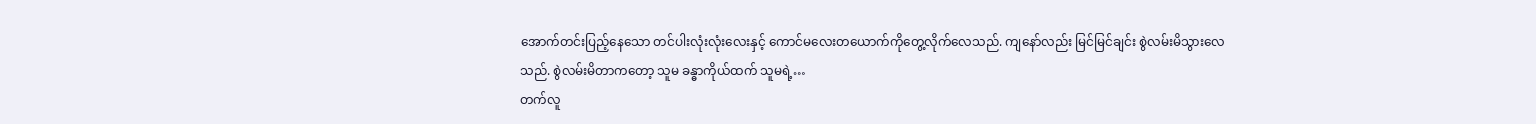အောက်တင်းပြည့်နေသော တင်ပါးလုံးလုံးလေးနှင့် ကောင်မလေးတယောက်ကိုတွေ့လိုက်လေသည်. ကျနော်လည်း မြင်မြင်ချင်း စွဲလမ်းမိသွားလေသည်. စွဲလမ်းမိတာကတော့ သူမ ခန္ဓာကိုယ်ထက် သူမရဲ့…
တက်လူ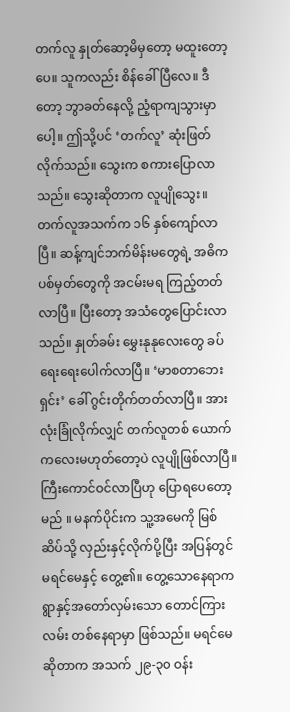တက်လူ နှုတ်ဆော့မိမှတော့ မထူးတော့ပေ။ သူကလည်း စိန်ခေါ်ပြီလေ။ ဒီတော့ ဘွာခတ်နေလို့ ညံ့ရာကျသွားမှာပေါ့။ ဤသို့ပင် ‘တက်လူ’ ဆုံးဖြတ်လိုက်သည်။ သွေးက စကားပြောလာသည်။ သွေးဆိုတာက လူပျိုသွေး။ တက်လူအသက်က ၁၆ နှစ်ကျော်လာပြီ။ ဆန့်ကျင်ဘက်မိန်းမတွေရဲ့ အဓိကပစ်မှတ်တွေကို အငမ်းမရ ကြည့်တတ်လာပြီ။ ပြီးတော့ အသံတွေပြောင်းလာသည်။ နှုတ်ခမ်း မွှေးနုနုလေးတွေ ခပ်ရေးရေးပေါက်လာပြီ။ ‘မာစတာဘေးရှင်း’ ခေါ် ဂွင်းတိုက်တတ်လာပြီ။ အားလုံးခြုံလိုက်လျှင် တက်လူတစ် ယောက် ကလေးမဟုတ်တော့ပဲ လူပျိုဖြစ်လာပြီ။ ကြီးကောင်ဝင်လာပြီဟု ပြောရပေတော့မည် ။ မနက်ပိုင်းက သူ့အမေကို မြစ်ဆိပ်သို့ လှည်းနှင့်လိုက်ပို့ပြီး အပြန်တွင် မရင်မေနှင့် တွေ့၏။ တွေ့သောနေရာက ရွာနှင့်အတော်လှမ်းသော တောင်ကြားလမ်း တစ်နေရာမှာ ဖြစ်သည်။ မရင်မေဆိုတာက အသက် ၂၉-၃၀ ဝန်း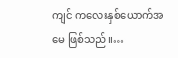ကျင် ကလေးနှစ်ယောက်အမေ ဖြစ်သည်။…